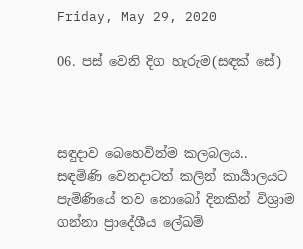Friday, May 29, 2020

06. පස් වෙනි දිග හැරුම(සඳක් සේ)



සඳුදාව බෙහෙවින්ම කලබලය.. සඳමිණි වෙනදාටත් කලින් කාර්‍යාලයට පැමිණියේ තව නොබෝ දිනකින් විශ්‍රාම ගන්නා ප්‍රාදේශීය ලේඛම්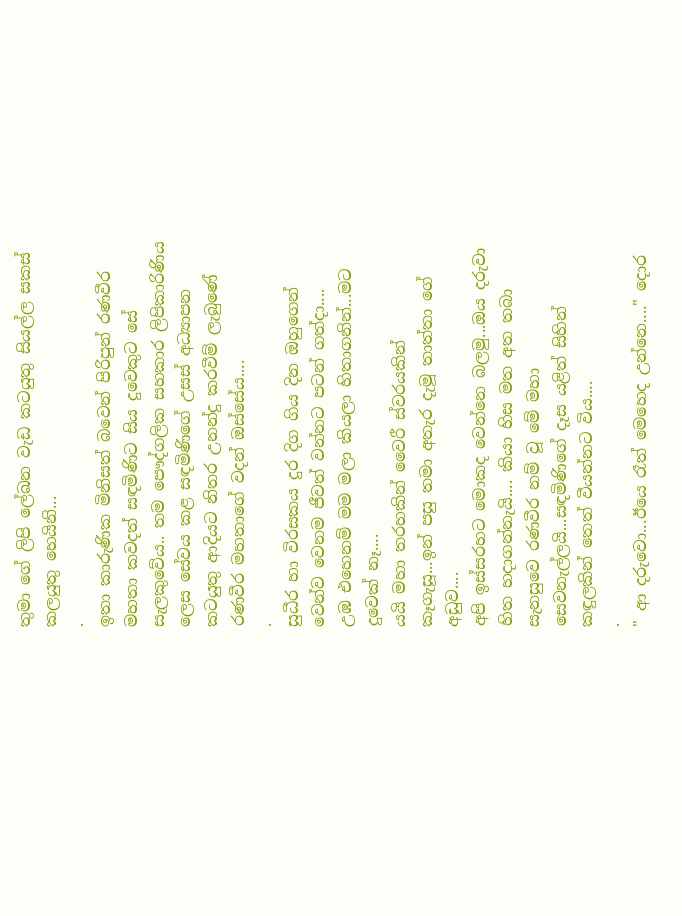තුමා ගේ ලිපි ලේඛන වැඩ කටයුතු සියල්ල සකස් කලයුතු හෙයිනි...
.
ඉතා කාරුණික මිනිසත් බවෙන් පිරිපුන් රණවීර මහතා කවදත් සඳමිණිට සිය දුවෙකුට සේ සැලකුවේය.. තම පෞද්ගලික සහකාර ලිපිකාරිණිය ලෙස සේවය කළ සඳමිණිගේ උසස් අධ්‍යාපන කටයුතු ආදියට නිතර උනන්දු කරවීම් ලැබුණේ රණවීර මහතාගේ වදන් ඔස්සේය....
.
සුධීර හා විරසකය දුර දිග ගිය දින ඔහුගෙන් වෙන්ව වෙනම ජීවත් වන්නට පටන් ගත්දා....
උඹ එහෙනම් මම මලා කියලා හිතාගනින්...මට දුවෙක් නෑ....
යයි මහා තරහකින් වෛරී ස්වරයකින් කෑගැසූ...ඉන් පසු තමා අතැර දැමූ තාත්තා ගේ අඩුව....
අපි ඉස්සරහට මොකද වෙන්නෙ බලමු...ඔය දරුවා හිත හදාගන්නැයි.... කියා හිස මත අත තබා සැනසුවෙ රණවීර නම් වූ මේ මහා සෙවනැල්ලයි...සඳමිණිගේ දෑස යළිත් සිහින් කඳුලකින් තෙත් වීයන්නට විය....
.
" ආ දරුවො...ඊයෙ රෑත් මෙහෙද උන්නෙ...." දොර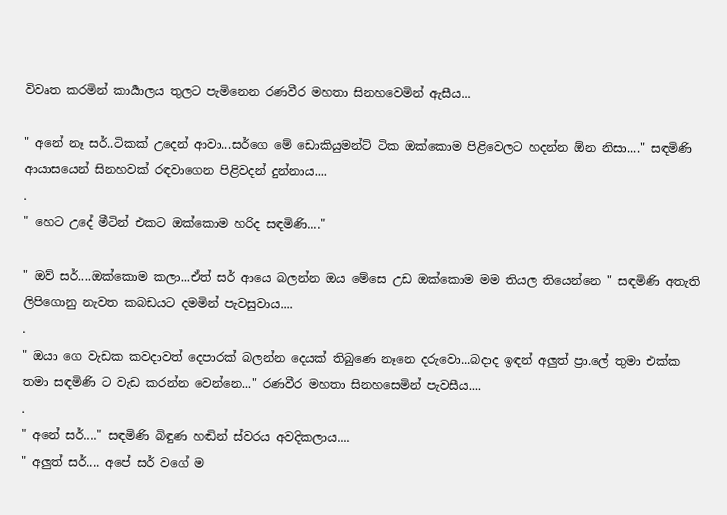විවෘත කරමින් කාර්‍යාලය තුලට පැමිනෙන රණවීර මහතා සිනහවෙමින් ඇසීය...

" අනේ නෑ සර්..ටිකක් උදෙන් ආවා...සර්ගෙ මේ ඩොකියුමන්ට් ටික ඔක්කොම පිළිවෙලට හදන්න ඕන නිසා...." සඳමිණි ආයාසයෙන් සිනහවක් රඳවාගෙන පිළිවදන් දුන්නාය....
.
" හෙට උදේ මීටින් එකට ඔක්කොම හරිද සඳමිණි...."

" ඔව් සර්....ඔක්කොම කලා...ඒත් සර් ආයෙ බලන්න ඔය මේසෙ උඩ ඔක්කොම මම තියල තියෙන්නෙ " සඳමිණි අතැති ලිපිගොනු නැවත කබඩයට දමමින් පැවසුවාය....
.
" ඔයා ගෙ වැඩක කවදාවත් දෙපාරක් බලන්න දෙයක් තිබුණෙ නෑනෙ දරුවො...බදාද ඉඳන් අලුත් ප්‍රා.ලේ තුමා එක්ක තමා සඳමිණි ට වැඩ කරන්න වෙන්නෙ..." රණවීර මහතා සිනහසෙමින් පැවසීය....
.
" අනේ සර්...." සඳමිණි බිඳුණ හඬින් ස්වරය අවදිකලාය....
" අලුත් සර්.... අපේ සර් වගේ ම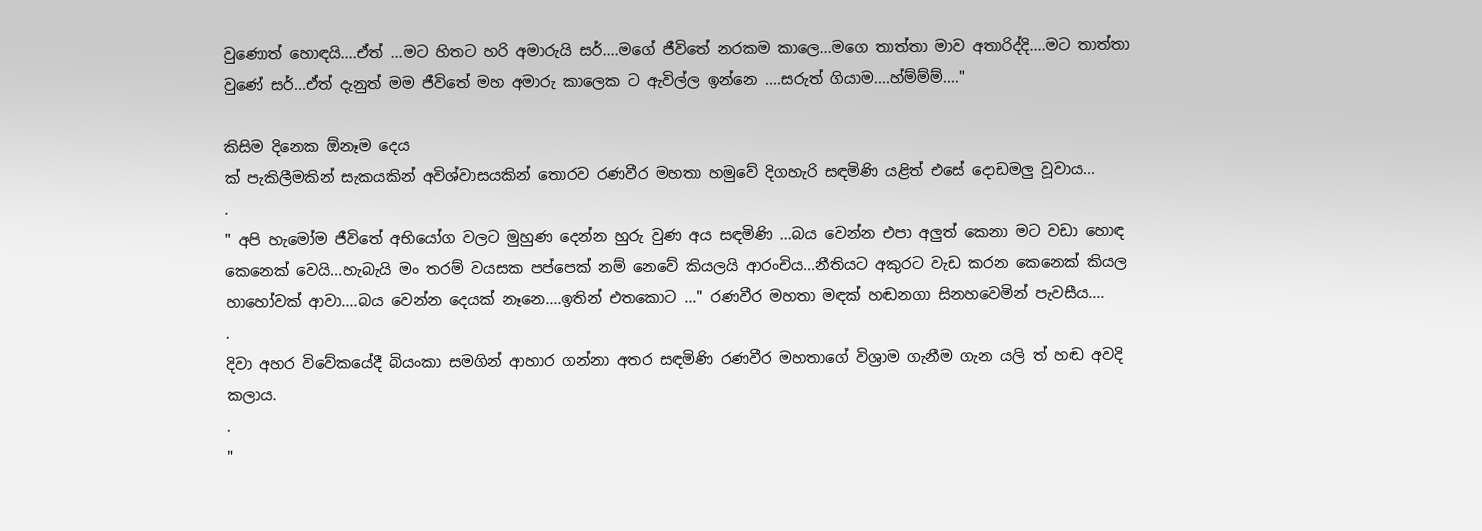වුණොත් හොඳයි....ඒත් ...මට හිතට හරි අමාරුයි සර්....මගේ ජීවිතේ නරකම කාලෙ...මගෙ තාත්තා මාව අතාරිද්දි....මට තාත්තා වුණේ සර්...ඒත් දැනුත් මම ජීවිතේ මහ අමාරු කාලෙක ට ඇවිල්ල ඉන්නෙ ....සරුත් ගියාම....හ්ම්ම්ම්...."

කිසිම දිනෙක ඕනෑම දෙය
ක් පැකිලීමකින් සැකයකින් අවිශ්වාසයකින් තොරව රණවීර මහතා හමුවේ දිගහැරි සඳමිණි යළිත් එසේ දොඩමලු වූවාය...
.
" අපි හැමෝම ජීවිතේ අභියෝග වලට මුහුණ දෙන්න හුරු වුණ අය සඳමිණි ...බය වෙන්න එපා අලුත් කෙනා මට වඩා හොඳ කෙනෙක් වෙයි...හැබැයි මං තරම් වයසක පප්පෙක් නම් නෙවේ කියලයි ආරංචිය...නීතියට අකුරට වැඩ කරන කෙනෙක් කියල හාහෝවක් ආවා....බය වෙන්න දෙයක් නෑනෙ....ඉතින් එතකොට ..." රණවීර මහතා මඳක් හඬනගා සිනහවෙමින් පැවසීය....
.
දිවා අහර විවේකයේදී බියංකා සමගින් ආහාර ගන්නා අතර සඳමිණි රණවීර මහතාගේ විශ්‍රාම ගැනීම ගැන යලි ත් හඬ අවදි කලාය.
.
"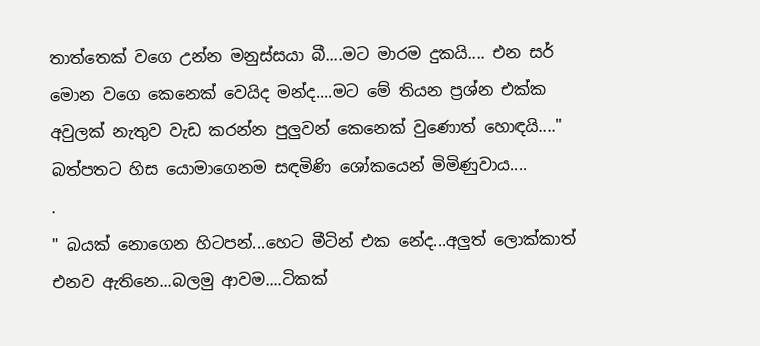තාත්තෙක් වගෙ උන්න මනුස්සයා බී....මට මාරම දුකයි.... එන සර් මොන වගෙ කෙනෙක් වෙයිද මන්ද....මට මේ තියන ප්‍රශ්න එක්ක අවුලක් නැතුව වැඩ කරන්න පුලුවන් කෙනෙක් වුණොත් හොඳයි...."
බත්පතට හිස යොමාගෙනම සඳමිණි ශෝකයෙන් මිමිණුවාය....
.
" බයක් නොගෙන හිටපන්...හෙට මීටින් එක නේද...අලුත් ලොක්කාත් එනව ඇතිනෙ...බලමු ආවම....ටිකක්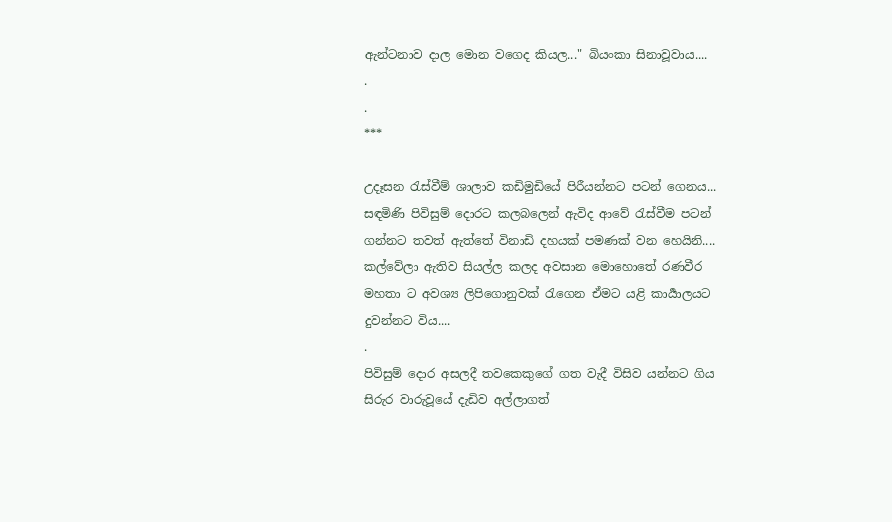ඇන්ටනාව දාල මොන වගෙද කියල..." බියංකා සිනාවූවාය....
.
.
***

උදෑසන රැස්වීම් ශාලාව කඩිමුඩියේ පිරීයන්නට පටන් ගෙනය...
සඳමිණි පිවිසුම් දොරට කලබලෙන් ඇවිද ආවේ රැස්වීම පටන් ගන්නට තවත් ඇත්තේ විනාඩි දහයක් පමණක් වන හෙයිනි.... කල්වේලා ඇතිව සියල්ල කලද අවසාන මොහොතේ රණවීර මහතා ට අවශ්‍ය ලිපිගොනුවක් රැගෙන ඒමට යළි කාර්‍යාලයට දුවන්නට විය....
.
පිවිසුම් දොර අසලදී තවකෙකුගේ ගත වැදී විසිව යන්නට ගිය සිරුර වාරුවූයේ දැඩිව අල්ලාගත්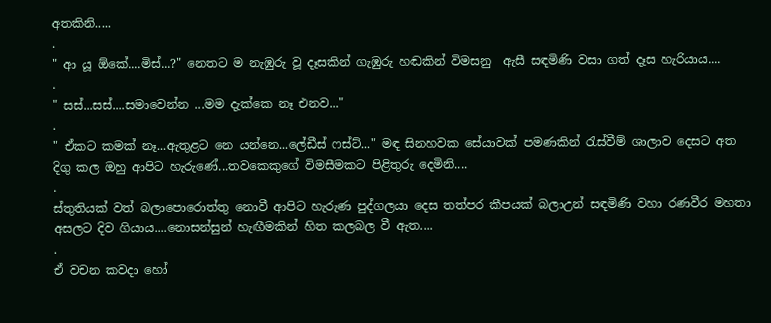අතකිනි.....
.
" ආ යූ ඕකේ....මිස්...?" නෙතට ම නැඹුරු වූ දෑසකින් ගැඹුරු හඬකින් විමසනු  ඇසී සඳමිණි වසා ගත් දෑස හැරියාය....
.
" සස්...සස්....සමාවෙන්න ...මම දැක්කෙ නෑ එනව..."
.
" ඒකට කමක් නෑ...ඇතුළට නෙ යන්නෙ...ලේඩීස් ෆස්ට්..." මඳ සිනහවක සේයාවක් පමණකින් රැස්වීම් ශාලාව දෙසට අත දිගු කල ඔහු ආපිට හැරුණේ...තවකෙකුගේ විමසීමකට පිළිතුරු දෙමිනි....
.
ස්තුතියක් වත් බලාපොරොත්තු නොවී ආපිට හැරුණ පුද්ගලයා දෙස තත්පර කීපයක් බලාඋන් සඳමිණි වහා රණවීර මහතා අසලට දිව ගියාය....නොසන්සුන් හැඟීමකින් හිත කලබල වී ඇත....
.
ඒ වචන කවදා හෝ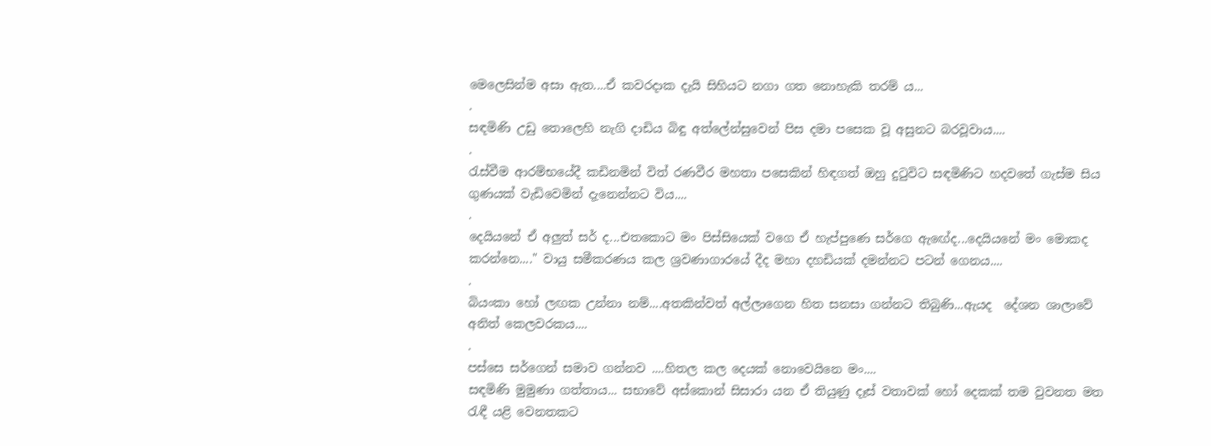මෙලෙසින්ම අසා ඇත....ඒ කවරදාක දැයි සිහියට නගා ගත නොහැකි තරම්‍ ය...
.
සඳමිණි උඩු තොලෙහි නැගි දාඩිය බිඳු අත්ලේන්සුවෙන් පිස දමා පසෙක වූ අසුනට බරවූවාය....
.
රැස්වීම ආරම්භයේදී කඩිනමින් විත් රණවීර මහතා පසෙකින් හිඳගත් ඔහු දුටුවිට සඳමිණිට හදවතේ ගැස්ම සිය ගුණයක් වැඩිවෙමින් දැනෙන්නට විය....
.
දෙයියනේ ඒ අලුත් සර් ද...එතකොට මං පිස්සියෙක් වගෙ ඒ හැප්පුණෙ සර්ගෙ ඇඟේද...දෙයියනේ මං මොකද කරන්නෙ...." වායු සමීකරණය කල ශ්‍රවණාගාරයේ දීද මහා දහඩියක් දමන්නට පටන් ගෙනය....
.
බියංකා හෝ ලඟක උන්නා නම්....අතකින්වත් අල්ලාගෙන හිත සනසා ගන්නට තිබුණි...ඇයද  දේශන ශාලාවේ අනිත් කෙලවරකය....
.
පස්සෙ සර්ගෙන් සමාව ගන්නව ....හිතල කල දෙයක් නොවෙයිනෙ මං....
සඳමිණි මුමුණා ගත්තාය... සභාවේ අස්කොන් සිසාරා යන ඒ තියුණු දෑස් වතාවක් හෝ දෙකක් තම වුවනත මත රැඳී යළි වෙනතකට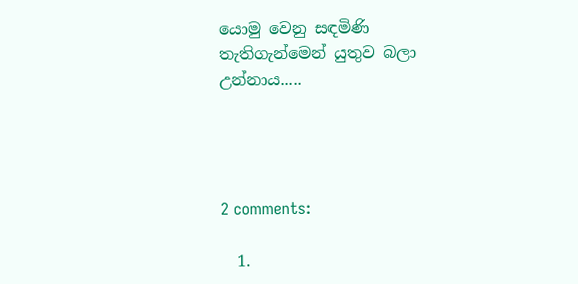යොමු වෙනු සඳමිණි තැතිගැන්මෙන් යුතුව බලා උන්නාය.....




2 comments:

  1.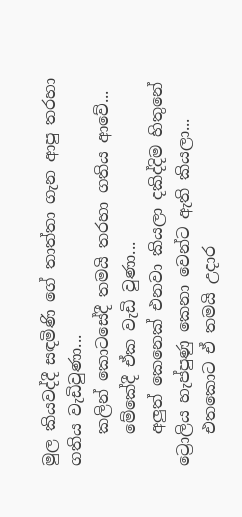මුල කියවද්දී සඳමිණි ගේ තාත්තා ගැන ආපු තරහා ගතිය වැඩිවුණා...
    කලින් කොටසේදී තමයි තරහා ගතිය ආවේ...
    මේකේදී ඒක වැඩි වුණා...
    අලුත් කෙනෙක් එනවා කියලා දකිද්දිම හිතුනේ ට්‍රොලිය හැප්පුණු කෙනා වෙන්ට ඇති කියලා...
    එතකොට ඒ තමයි උදාර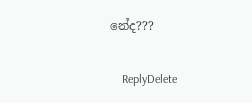නේද???

    ReplyDelete